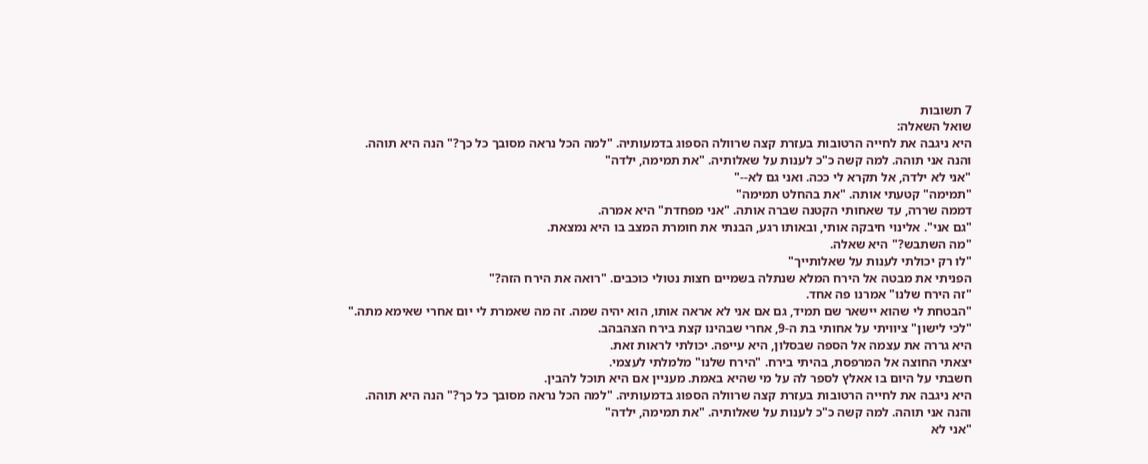7 תשובות
שואל השאלה:
היא ניגבה את לחייה הרטובות בעזרת קצה שרוולה הספוג בדמעותיה. "למה הכל נראה מסובך כל כך?" הנה היא תוהה. והנה אני תוהה. למה קשה כ"כ לענות על שאלותיה. "את תמימה, ילדה"
"אני לא ילדה, אל תקרא לי ככה. ואני גם לא--"
"תמימה" קטעתי אותה. "את בהחלט תמימה"
דממה שררה, עד שאחותי הקטנה שברה אותה. "אני מפחדת" היא אמרה.
"גם אני". אלינוי חיבקה אותי, ובאותו רגע, הבנתי את חומרת המצב בו היא נמצאת.
"מה השתבש?" היא שאלה.
"לו רק יכולתי לענות על שאלותייך"
הפניתי את מבטה אל הירח המלא שנתלה בשמיים חצות נטולי כוכבים. "רואה את הירח הזה?"
"זה הירח שלנו" אמרנו פה אחד.
"הבטחת לי שהוא יישאר שם תמיד, גם אם אני לא אראה אותו, הוא יהיה שמה. זה מה שאמרת לי יום אחרי שאימא מתה."
"לכי לישון" ציוויתי על אחותי בת ה-9, אחרי שבהינו קצת בירח הצהבהב.
היא גררה את עצמה אל הספה שבסלון, היא עייפה. יכולתי לראות זאת.
יצאתי החוצה אל המרפסת, בהיתי בירח. "הירח שלנו" מלמלתי לעצמי.
חשבתי על היום בו אאלץ לספר לה על מי שהיא באמת. מעניין אם היא תוכל להבין.
היא ניגבה את לחייה הרטובות בעזרת קצה שרוולה הספוג בדמעותיה. "למה הכל נראה מסובך כל כך?" הנה היא תוהה. והנה אני תוהה. למה קשה כ"כ לענות על שאלותיה. "את תמימה, ילדה"
"אני לא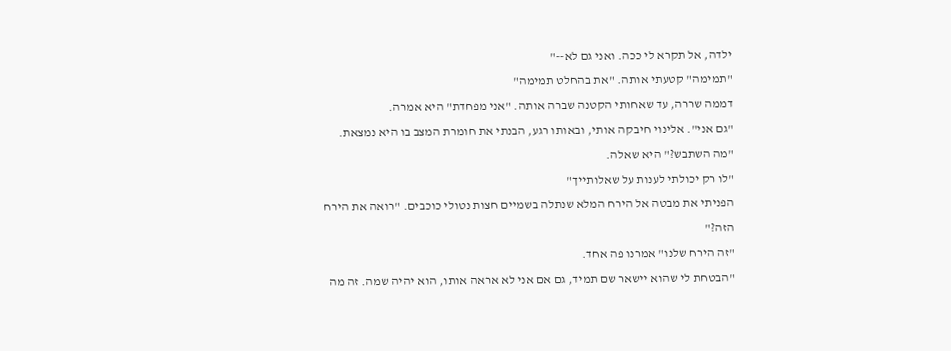ילדה, אל תקרא לי ככה. ואני גם לא--"
"תמימה" קטעתי אותה. "את בהחלט תמימה"
דממה שררה, עד שאחותי הקטנה שברה אותה. "אני מפחדת" היא אמרה.
"גם אני". אלינוי חיבקה אותי, ובאותו רגע, הבנתי את חומרת המצב בו היא נמצאת.
"מה השתבש?" היא שאלה.
"לו רק יכולתי לענות על שאלותייך"
הפניתי את מבטה אל הירח המלא שנתלה בשמיים חצות נטולי כוכבים. "רואה את הירח הזה?"
"זה הירח שלנו" אמרנו פה אחד.
"הבטחת לי שהוא יישאר שם תמיד, גם אם אני לא אראה אותו, הוא יהיה שמה. זה מה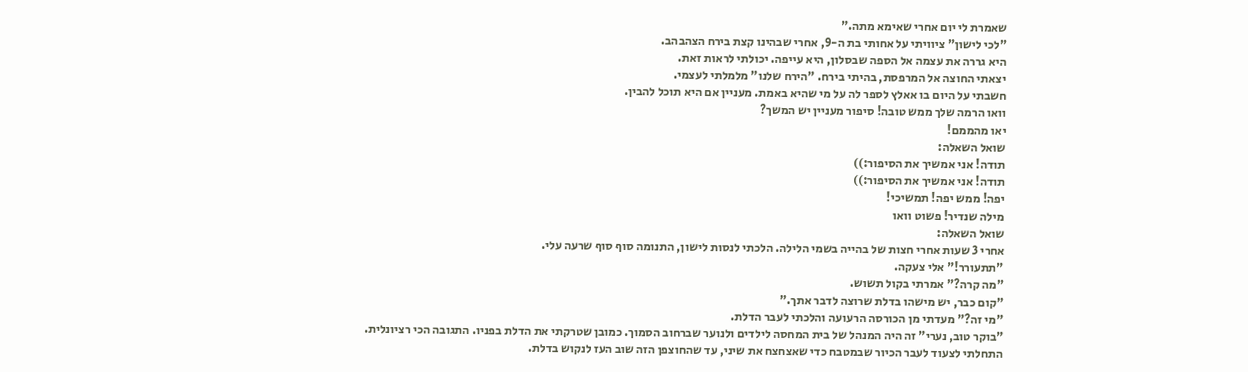שאמרת לי יום אחרי שאימא מתה."
"לכי לישון" ציוויתי על אחותי בת ה-9, אחרי שבהינו קצת בירח הצהבהב.
היא גררה את עצמה אל הספה שבסלון, היא עייפה. יכולתי לראות זאת.
יצאתי החוצה אל המרפסת, בהיתי בירח. "הירח שלנו" מלמלתי לעצמי.
חשבתי על היום בו אאלץ לספר לה על מי שהיא באמת. מעניין אם היא תוכל להבין.
וואו הרמה שלך ממש טובה! סיפור מעניין יש המשך?
יאו מהממם!
שואל השאלה:
תודה! אני אמשיך את הסיפור:))
תודה! אני אמשיך את הסיפור:))
יפה! ממש יפה! תמשיכי!
מילה שנדיר! פשוט וואו
שואל השאלה:
אחרי 3 שעות אחרי חצות של בהייה בשמי הלילה. הלכתי לנסות לישון, התנומה סוף סוף שרעה עלי.
"תתעורר!" אלי צעקה.
"מה קרה?" אמרתי בקול תשוש.
"קום כבר, יש מישהו בדלת שרוצה לדבר אתך."
"מי זה?" מעדתי מן הכורסה הרעועה והלכתי לעבר הדלת.
"בוקר טוב, נערי" זה היה המנהל של בית המחסה לילדים ולנוער שברחוב הסמוך. כמובן שטרקתי את הדלת בפניו. התגובה הכי רציונלית.
התחלתי לצעוד לעבר הכיור שבמטבח כדי שאצחצח את שיני, עד שהחוצפן הזה שוב העז לנקוש בדלת.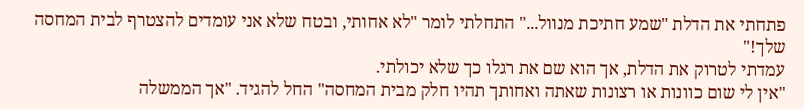פתחתי את הדלת "שמע חתיכת מנוול..." התחלתי לומר "לא אחותי, ובטח שלא אני עומדים להצטרף לבית המחסה שלך!"
עמדתי לטרוק את הדלת, אך הוא שם את רגלו כך שלא יכולתי.
"אין לי שום כוונות או רצונות שאתה ואחותך תהיו חלק מבית המחסה" החל להגיד. "אך הממשלה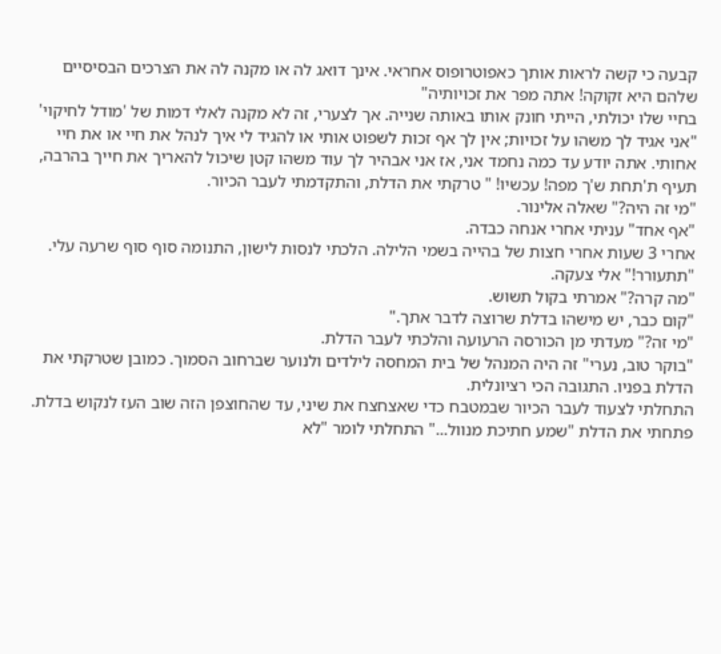קבעה כי קשה לראות אותך כאפוטרופוס אחראי. אינך דואג לה או מקנה לה את הצרכים הבסיסיים שלהם היא זקוקה! אתה מפר את זכויותיה"
בחיי שלו יכולתי, הייתי חונק אותו באותה שנייה. אך לצערי, זה לא מקנה לאלי דמות של 'מודל לחיקוי'
"אני אגיד לך משהו על זכויות; אין לך אף זכות לשפוט אותי או להגיד לי איך לנהל את חיי או את חיי אחותי. אתה יודע עד כמה נחמד אני, אז אני אבהיר לך עוד משהו קטן שיכול להאריך את חייך בהרבה, תעיף ת'תחת ש'ך מפה! עכשיו! " טרקתי את הדלת, והתקדמתי לעבר הכיור.
"מי זה היה?" שאלה אלינור.
"אף אחד" עניתי אחרי אנחה כבדה.
אחרי 3 שעות אחרי חצות של בהייה בשמי הלילה. הלכתי לנסות לישון, התנומה סוף סוף שרעה עלי.
"תתעורר!" אלי צעקה.
"מה קרה?" אמרתי בקול תשוש.
"קום כבר, יש מישהו בדלת שרוצה לדבר אתך."
"מי זה?" מעדתי מן הכורסה הרעועה והלכתי לעבר הדלת.
"בוקר טוב, נערי" זה היה המנהל של בית המחסה לילדים ולנוער שברחוב הסמוך. כמובן שטרקתי את הדלת בפניו. התגובה הכי רציונלית.
התחלתי לצעוד לעבר הכיור שבמטבח כדי שאצחצח את שיני, עד שהחוצפן הזה שוב העז לנקוש בדלת.
פתחתי את הדלת "שמע חתיכת מנוול..." התחלתי לומר "לא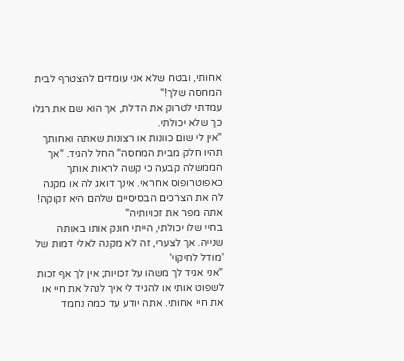אחותי, ובטח שלא אני עומדים להצטרף לבית המחסה שלך!"
עמדתי לטרוק את הדלת, אך הוא שם את רגלו כך שלא יכולתי.
"אין לי שום כוונות או רצונות שאתה ואחותך תהיו חלק מבית המחסה" החל להגיד. "אך הממשלה קבעה כי קשה לראות אותך כאפוטרופוס אחראי. אינך דואג לה או מקנה לה את הצרכים הבסיסיים שלהם היא זקוקה! אתה מפר את זכויותיה"
בחיי שלו יכולתי, הייתי חונק אותו באותה שנייה. אך לצערי, זה לא מקנה לאלי דמות של 'מודל לחיקוי'
"אני אגיד לך משהו על זכויות; אין לך אף זכות לשפוט אותי או להגיד לי איך לנהל את חיי או את חיי אחותי. אתה יודע עד כמה נחמד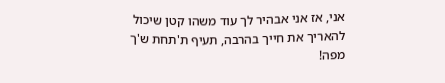אני, אז אני אבהיר לך עוד משהו קטן שיכול להאריך את חייך בהרבה, תעיף ת'תחת ש'ך מפה!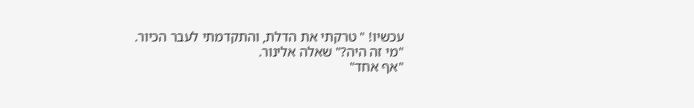עכשיו! " טרקתי את הדלת, והתקדמתי לעבר הכיור.
"מי זה היה?" שאלה אלינור.
"אף אחד"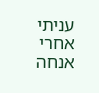עניתי אחרי אנחה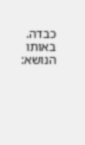כבדה.
באותו הנושא: